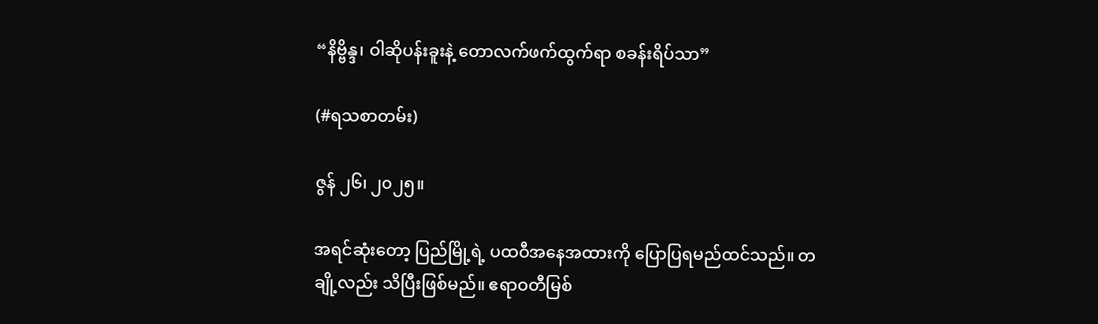“နိဗ္ဗိန္ဒ၊ ဝါဆိုပန်းခူးနဲ့ တောလက်ဖက်ထွက်ရာ စခန်းရိပ်သာ”

(#ရသစာတမ်း)

ဇွန် ၂၆၊ ၂၀၂၅။

အရင်ဆုံးတော့ ပြည်မြို့ရဲ့ ပထဝီအနေအထားကို ပြောပြရမည်ထင်သည်။ တချို့လည်း သိပြီးဖြစ်မည်။ ဧရာဝတီမြစ်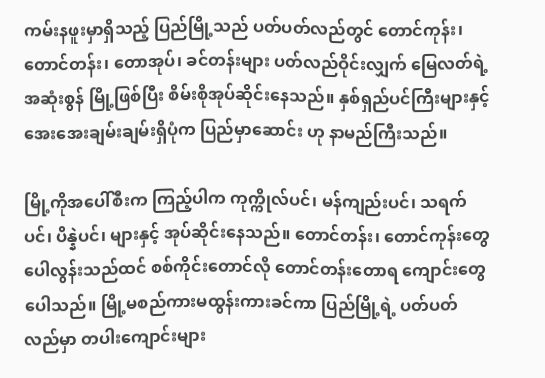ကမ်းနဖူးမှာရှိသည့် ပြည်မြို့သည် ပတ်ပတ်လည်တွင် တောင်ကုန်း၊ တောင်တန်း၊ တောအုပ်၊ ခင်တန်းများ ပတ်လည်ဝိုင်းလျှက် မြေလတ်ရဲ့ အဆုံးစွန် မြို့ဖြစ်ပြီး စိမ်းစိုအုပ်ဆိုင်းနေသည်။ နှစ်ရှည်ပင်ကြီးများနှင့် အေးအေးချမ်းချမ်းရှိပုံက ပြည်မှာဆောင်း ဟု နာမည်ကြီးသည်။

မြို့ကိုအပေါ်စီးက ကြည့်ပါက ကုက္ကိုလ်ပင်၊ မန်ကျည်းပင်၊ သရက်ပင်၊ ပိန္နဲပင်၊ များနှင့် အုပ်ဆိုင်းနေသည်။ တောင်တန်း၊ တောင်ကုန်းတွေ ပေါလွန်းသည်ထင် စစ်ကိုင်းတောင်လို တောင်တန်းတောရ ကျောင်းတွေပေါသည်။ မြို့မစည်ကားမထွန်းကားခင်ကာ ပြည်မြို့ရဲ့ ပတ်ပတ်လည်မှာ တပါးကျောင်းများ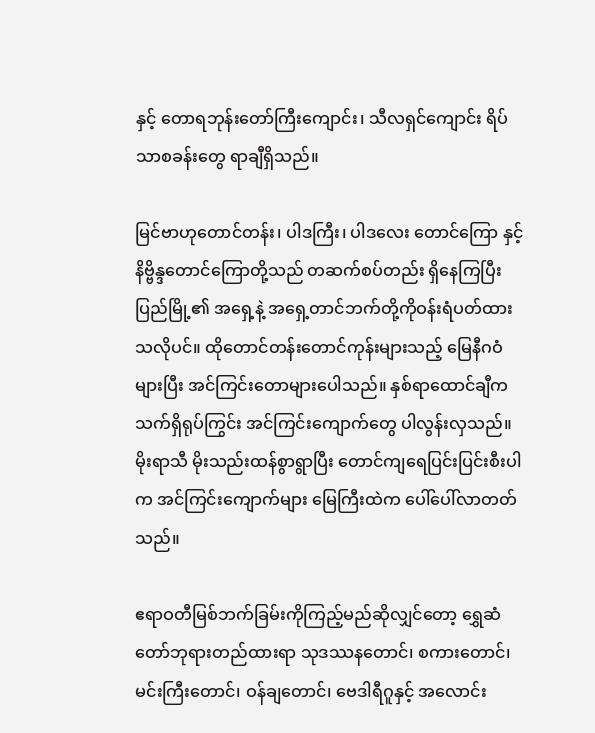နှင့် တောရဘုန်းတော်ကြီးကျောင်း၊ သီလရှင်ကျောင်း ရိပ်သာစခန်းတွေ ရာချီရှိသည်။

မြင်ဗာဟုတောင်တန်း၊ ပါဒကြီး၊ ပါဒလေး တောင်ကြော နှင့်နိဗ္ဗိန္ဒတောင်ကြောတို့သည် တဆက်စပ်တည်း ရှိနေကြပြီး ပြည်မြို့၏ အရှေ့နဲ့ အရှေ့တာင်ဘက်တို့ကိုဝန်းရံပတ်ထားသလိုပင်။ ထိုတောင်တန်းတောင်ကုန်းများသည့် မြေနီဂဝံများပြီး အင်ကြင်းတောများပေါသည်။ နှစ်ရာထောင်ချီက သက်ရှိရုပ်ကြွင်း အင်ကြင်းကျောက်တွေ ပါလွန်းလှသည်။ မိုးရာသီ မိုးသည်းထန်စွာရွာပြီး တောင်ကျရေပြင်းပြင်းစီးပါက အင်ကြင်းကျောက်များ မြေကြီးထဲက ပေါ်ပေါ်လာတတ်သည်။

ဧရာဝတီမြစ်ဘက်ခြမ်းကိုကြည့်မည်ဆိုလျှင်တော့ ရွှေဆံတော်ဘုရားတည်ထားရာ သုဒဿနတောင်၊ စကားတောင်၊ မင်းကြီးတောင်၊ ဝန်ချတောင်၊ ဗေဒါရီဂူနှင့် အလောင်း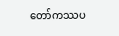တော်ကဿပ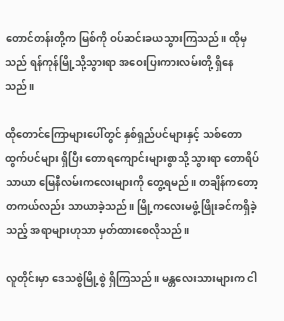တောင်တန်းတို့က မြစ်ကို ဝပ်ဆင်းခယသွားကြသည်။ ထိုမှသည် ရန်ကုန်မြို့သို့သွားရာ အဝေးပြးကားလမ်းတို့ ရှိနေသည်။

ထိုတောင်ကြောများပေါ်တွင် နှစ်ရှည်ပင်များနှင့် သစ်တောထွက်ပင်များ ရှိပြီး တောရကျောင်းများစွာသို့ သွားရာ တောရိပ်သာယာ မြေနီလမ်းကလေးများကို တွေ့ရမည်။ တချိန်ကတော့ တကယ်လည်း သာယာခဲ့သည်။ မြို့ကလေးမဖွံ့ဖြိုးခင်ကရှိခဲ့သည့် အရာများဟုသာ မှတ်ထားစေလိုသည်။

လူတိုင်းမှာ ဒေသစွဲမြို့စွဲ ရှိကြသည်။ မန္တလေးသားများက ငါ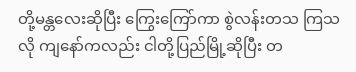တို့မန္တလေးဆိုပြီး ကြွေးကြော်ကာ စွဲလန်းတသ ကြသလို ကျနော်ကလည်း ငါတို့ပြည်မြို့ဆိုပြီး တ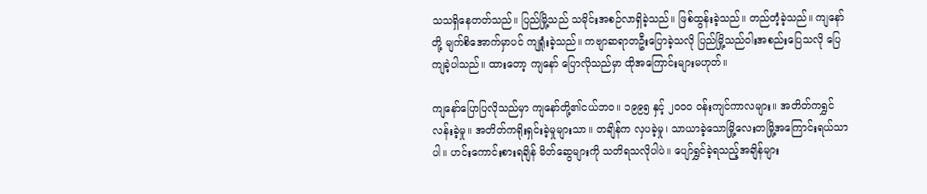သသရှိနေတတ်သည်။ ပြည်မြို့သည် သမိုင်းအစဉ်လာရှိခဲ့သည်။ ဖြစ်ထွန်းခဲ့သည်။ တည်တံ့ခဲ့သည်။ ကျနော်တို့ မျက်စိအောက်မှာပင် ကျရှုံးခဲ့သည်။ ကဗျာဆရာတဦးပြောခဲ့သလို ပြည်မြို့သည်ဝါးအစည်းပြေသလို ပြေကျခဲ့ပါသည်။ ထားတော့ ကျနော် ပြောလိုသည်မှာ ထိုအကြောင်းများမဟုတ်။

ကျနော်ပြောပြလိုသည်မှာ ကျနော်တို့၏ငယ်ဘဝ။ ၁၉၉၅ နှင့် ၂၀၀၀ ဝန်းကျင်ကာလများ။ အတိတ်ကရွှင်လန်းခဲ့မှု။ အတိတ်ကရိုးရှင်းခဲ့မှုများသာ။ တချိန်က လှပခဲ့မှု၊ သာယာခဲ့သောမြို့လေးတမြို့အကြောင်းရယ်သာပါ။ ဟင်းကောင်းစားရချိန် မိတ်ဆွေများကို သတိရသလိုပါပဲ။ ပျော်ရွှင်ခဲ့ရသည့်အချိန်များ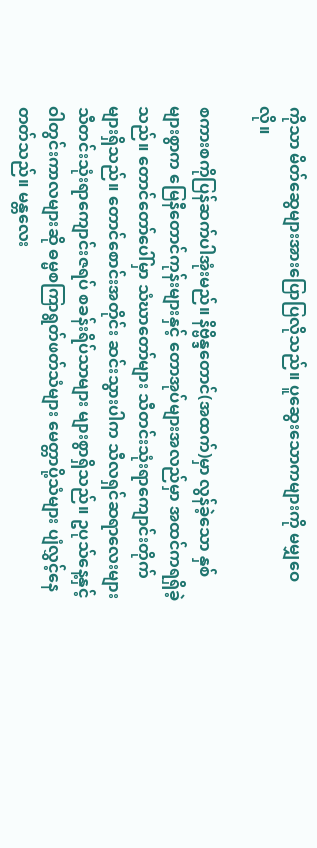ကိုသာ မိတ်ဆွေများအားပြောပြလိုသည်။ ပူဆွေးသောကများကို မမျှဝေလို။

စကားစကိုပြန်ဆက်ပါအုံးမည်။ နိဗ္ဗိန္ဒတောင်(အထက်)မှာ လွန်ခဲ့သော နှစ်များစွာက မြေနီတောင်ကုန်းများနှင့် တောအုပ်များအလည်မှာ အထင်ကရရှိခဲ့သည်။ တောင်တော်ပေါ်မှာ သံဃာတော်များ သီတင်းသုံးရာကျောင်းတိုက်များရှိသည်။ တောင်စောင်းအတိုင်း ဆင်းသွားပါက သီလရှင်ဆရာလေးများ သီတင်းသုံးရာကျောင်းဇရပ် စခန်းရိပ်သာများ များစွာရှိသည်။ ဥပုသ်နေ့နှင့် ဝါတွင်းကာလများဆို ဓမ္မစကြာရွတ်ဖတ်သံများ မေတ္တာပို့သံများ ပျံလွှင့်နေတတ်သည်။ မန္တလေး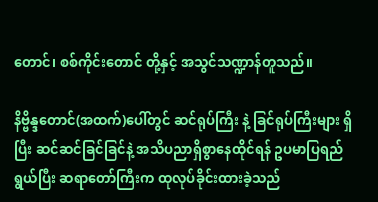တောင်၊ စစ်ကိုင်းတောင် တို့နှင့် အသွင်သဏ္ဍာန်တူသည်။

နိဗ္ဗိန္ဒတောင်(အထက်)ပေါ်တွင် ဆင်ရုပ်ကြီး နဲ့ ခြင်ရုပ်ကြီးများ ရှိပြီး ဆင်ဆင်ခြင်ခြင်နဲ့ အသိပညာရှိစွာနေထိုင်ရန် ဥပမာပြရည်ရွယ်ပြီး ဆရာတော်ကြီးက ထုလုပ်ခိုင်းထားခဲ့သည်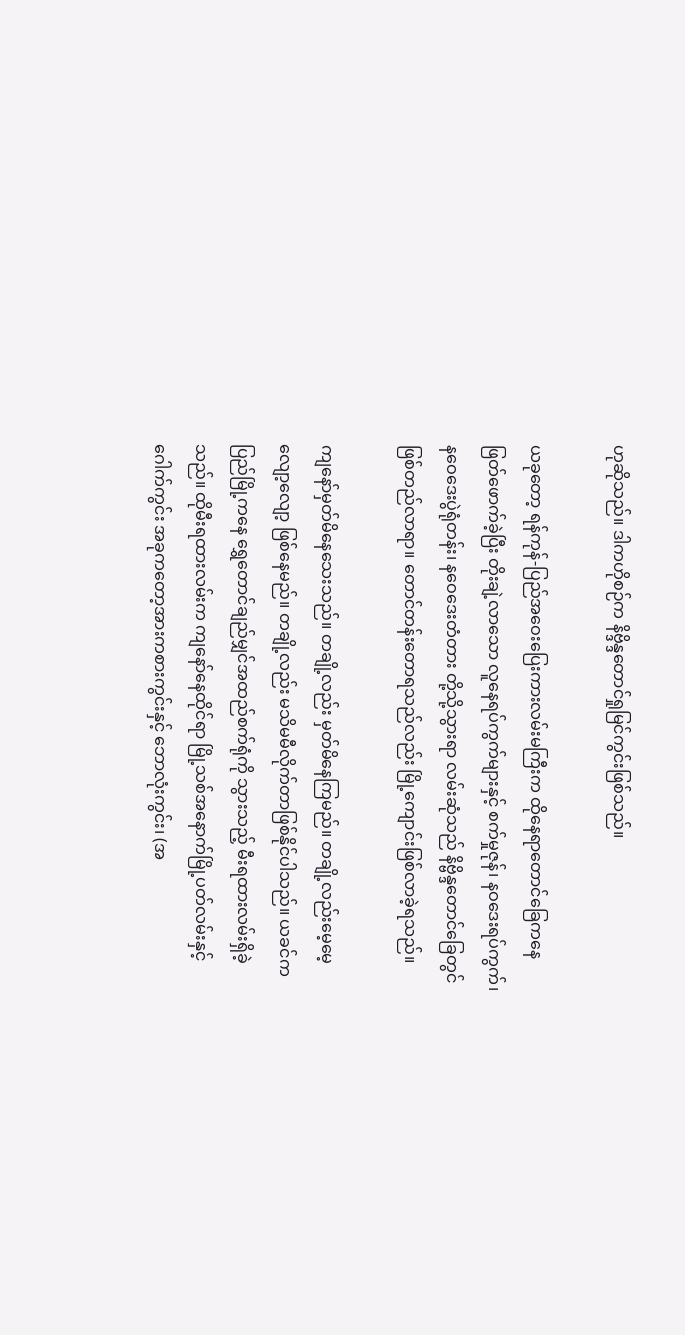ဟုဆိုသည်။ ဒါကဟိုစဉ်က နိဗ္ဒိန္ဒတောင်ရှုမြင်ကွင်းဖြစ်သည်။

ယခုတော့ ရန်ကုန်-ပြည်အဝေးပြေးကားလမ်းမကြီးက ထိုနေရာတောင်ခြေကနေ ဖြတ်ဖောက်ခဲ့ပြီး တိုးချဲ့လာသော လူနေရပ်ကွက်များနှင့် စက်မှုဇုန်၊ နဝဒေးရပ်ကွက်၊ နဝေဒေးပွဲရုံတန်း၊ နဝေဒေးတံတား တို့သို့သွားရာ လမ်းဆုံသည် နိဗ္ဗိန္ဒတောင်ခြေတွင် ဖြစ်တည်လာရာ။ တောင်တန်းတောရသည်လည်း မြို့ကျောင်းဖြစ်လာခဲ့ရသည်။

ကျနော်မှတ်မိနေသေးသည်။ တချို့လည်း မှတ်မိနေကြမည်။ တချို့လည်းမေ့မေ့လျော့လျော့ ဖြစ်နေမည်။ တချို့လည်း မသိမမီလိုက်တာဖြစ်နိုင်ပါသည်။ ယခင်က ပြည်မြို့ကနေ ရွှေတောင်ချည်မျှင်အထည်စက်ရုံကို သွားသည့် မီးရထားလမ်းရှိခဲ့သည်။ ထိုမီးရထားလမ်းက ကျနော်နေထိုင်ရာ မြို့သစ်အနောက်မြို့ပတ်လမ်းနှင့် ဂေါက်ကွင်း အခုကတော့အားကစားကွင်းနှင့် ဘောလုံးကွင်း၊ (အ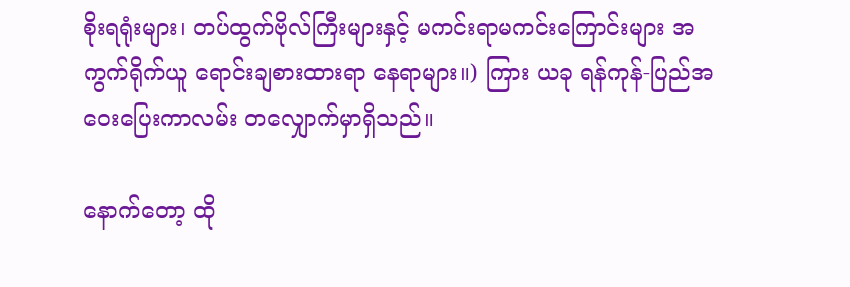စိုးရရုံးများ၊ တပ်ထွက်ဗိုလ်ကြီးများနှင့် မကင်းရာမကင်းကြောင်းများ အကွက်ရိုက်ယူ ရောင်းချစားထားရာ နေရာများ။) ကြား ယခု ရန်ကုန်-ပြည်အဝေးပြေးကာလမ်း တလျှောက်မှာရှိသည်။

နောက်တော့ ထို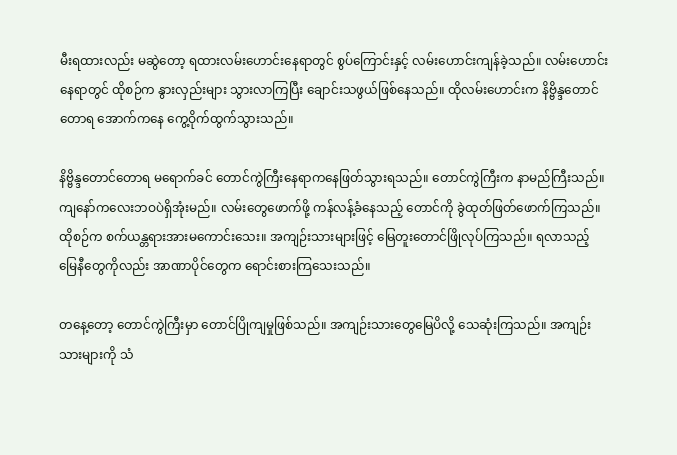မီးရထားလည်း မဆွဲတော့ ရထားလမ်းဟောင်းနေရာတွင် စွပ်ကြောင်းနှင့် လမ်းဟောင်းကျန်ခဲ့သည်။ လမ်းဟောင်းနေရာတွင် ထိုစဉ်က နွားလှည်းများ သွားလာကြပြီး ချောင်းသဖွယ်ဖြစ်နေသည်။ ထိုလမ်းဟောင်းက နိဗ္ဗိန္ဒတောင်တောရ အောက်ကနေ ကွေ့ဝိုက်ထွက်သွားသည်။

နိဗ္ဗိန္ဒတောင်တောရ မရောက်ခင် တောင်ကွဲကြီးနေရာကနေဖြတ်သွားရသည်။ တောင်ကွဲကြီးက နာမည်ကြီးသည်။ ကျနော်ကလေးဘဝပဲရှိအုံးမည်။ လမ်းတွေဖောက်ဖို့ ကန်လန့်ခံနေသည့် တောင်ကို ခွဲထုတ်ဖြတ်ဖောက်ကြသည်။ ထိုစဉ်က စက်ယန္တရားအားမကောင်းသေး။ အကျဉ်းသားများဖြင့် မြေတူးတောင်ဖြိုလုပ်ကြသည်။ ရလာသည့် မြေနီတွေကိုလည်း အာဏာပိုင်တွေက ရောင်းစားကြသေးသည်။

တနေ့တော့ တောင်ကွဲကြီးမှာ တောင်ပြိုကျမှုဖြစ်သည်။ အကျဉ်းသားတွေမြေပိလို့ သေဆုံးကြသည်။ အကျဉ်းသားများကို သံ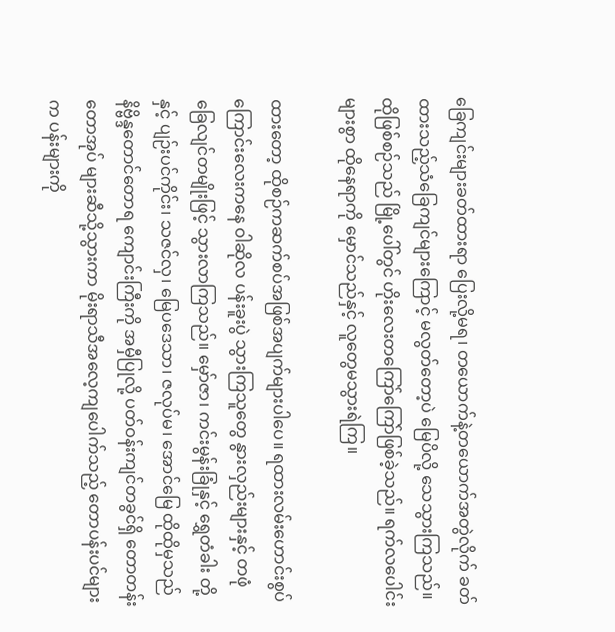ခြေကျင်းများခတ်ထားရာ ပြေးလို့မရ၊ တယောက်နဲ့တယောက်အတွဲလိုက် ခတ်ထားသည့်သံခြေကျင်များကြောင့် မလွတ်တော့ပဲ မြေပိလို့ သေသွားကြသည်။ ထိုဖြစ်စဉ်သည် မြို့ပေါ်တွင် ဟိုးလေးတကြော်ကြော်ဖြစ်ခဲ့သည်။ ရက်လပေါင်းများစွာ ထိုနေရာကို မှောင်သည်နှင့် လူတွေမသွားရဲကြ။

ထားတော့ ထိုစဉ်ကဆက်စပ်အဖြစ်အပျက်များပါပေ။ ရထားလမ်းဟောင်းစွပ်ကြောင်းလေးကနေ ဝါဆိုလ ပန်းခူးပွဲ သွားကြသူတွေ နွားလှည်းများနှင့် တဖုံ ခြေလျင်တမျိုးဖြင့် သွားလာကြသည်။ မှော်ဇာ၊ ကင်းမွန်းခြုံနှင့် ရွှေတံခါး တို့နှင့် ပျဉ်းပင်ကိုင်း၊ သဇင်လှ၊ မြေပဒေသာ၊ ဇလုပ်မ၊ အောင်မြေ ထိုထိုမှသည် နိဗ္ဗိန္ဒတောင်တောရ ကျောင်းကြီးကို အမှီပြုလို့ ပတ်ဝန်းကျင်တခွင်ရှိ တောတန်း တောအုပ် များဆီသို့သွားကာ မိုးရာသီအလေ့ကျပေါက်သည့် တောပန်းပင်များက ပန်းများကို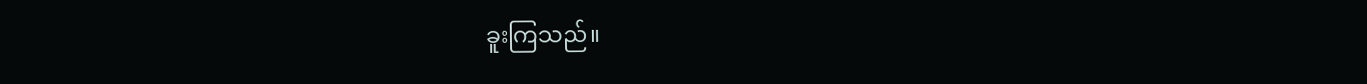ခူးကြသည်။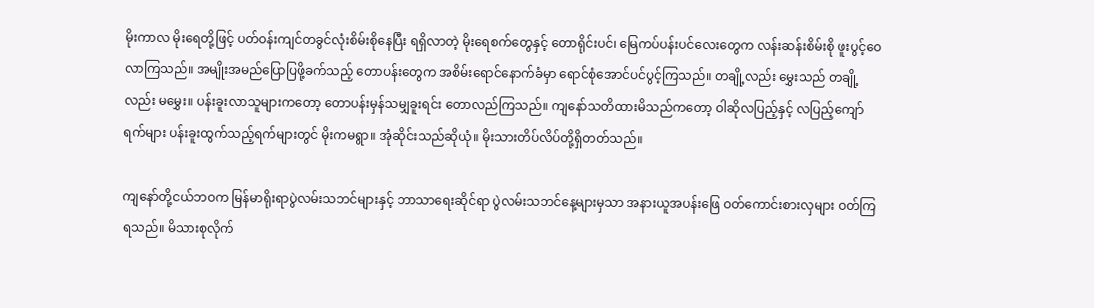မိုးကာလ မိုးရေတို့ဖြင့် ပတ်ဝန်းကျင်တခွင်လုံးစိမ်းစိုနေပြီး ရရှိလာတဲ့ မိုးရေစက်တွေနှင့် တောရိုင်းပင်၊ မြေကပ်ပန်းပင်လေးတွေက လန်းဆန်းစိမ်းစို ဖူးပွင့်ဝေလာကြသည်။ အမျိုးအမည်ပြောပြဖို့ခက်သည့် တောပန်းတွေက အစိမ်းရောင်နောက်ခံမှာ ရောင်စုံအောင်ပင်ပွင့်ကြသည်။ တချို့လည်း မွှေးသည် တချို့လည်း မမွှေး။ ပန်းခူးလာသူများကတော့ တောပန်းမှန်သမျှခူးရင်း တောလည်ကြသည်။ ကျနော်သတိထားမိသည်ကတော့ ဝါဆိုလပြည့်နှင့် လပြည့်ကျော်ရက်များ ပန်းခူးထွက်သည့်ရက်များတွင် မိုးကမရွာ။ အုံဆိုင်းသည်ဆိုယုံ။ မိုးသားတိပ်လိပ်တို့ရှိတတ်သည်။

ကျနော်တို့ငယ်ဘဝက မြန်မာရိုးရာပွဲလမ်းသဘင်များနှင့် ဘာသာရေးဆိုင်ရာ ပွဲလမ်းသဘင်နေ့များမှသာ အနားယူအပန်းဖြေ ဝတ်ကောင်းစားလှများ ဝတ်ကြရသည်။ မိသားစုလိုက်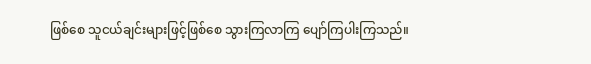ဖြစ်စေ သူငယ်ချင်းများဖြင့်ဖြစ်စေ သွားကြလာကြ ပျော်ကြပါးကြသည်။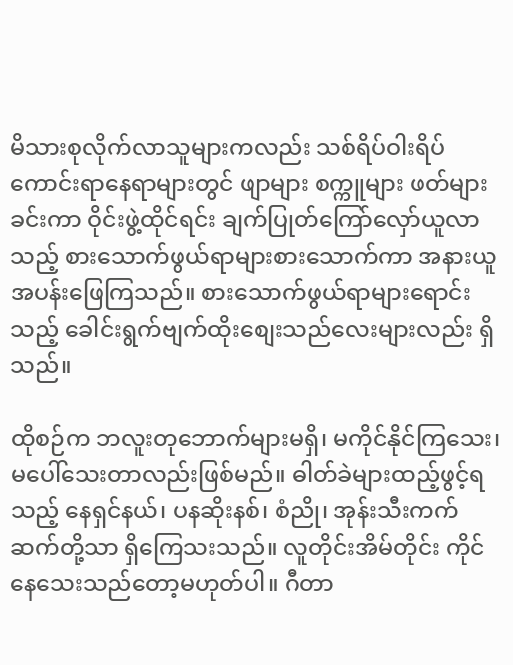မိသားစုလိုက်လာသူများကလည်း သစ်ရိပ်ဝါးရိပ်ကောင်းရာနေရာများတွင် ဖျာများ စက္ကူများ ဖတ်များခင်းကာ ဝိုင်းဖွဲ့ထိုင်ရင်း ချက်ပြုတ်ကြော်လှော်ယူလာသည့် စားသောက်ဖွယ်ရာများစားသောက်ကာ အနားယူအပန်းဖြေကြသည်။ စားသောက်ဖွယ်ရာများရောင်းသည့် ခေါင်းရွက်ဗျက်ထိုးစျေးသည်လေးများလည်း ရှိသည်။

ထိုစဉ်က ဘလူးတုဘောက်များမရှိ၊ မကိုင်နိုင်ကြသေး၊ မပေါ်သေးတာလည်းဖြစ်မည်။ ဓါတ်ခဲများထည့်ဖွင့်ရသည့် နေရှင်နယ်၊ ပနဆိုးနစ်၊ စံညို၊ အုန်းသီးကက်ဆက်တို့သာ ရှိကြေသးသည်။ လူတိုင်းအိမ်တိုင်း ကိုင်နေသေးသည်တော့မဟုတ်ပါ။ ဂီတာ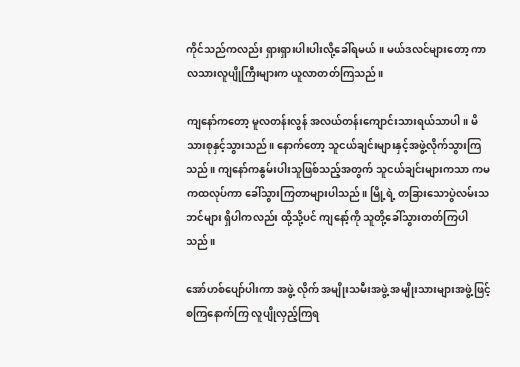ကိုင်သည်ကလည်း ရှားရှားပါးပါးလို့ခေါ်ရမယ်။ မယ်ဒလင်များတော့ ကာလသားလူပျိုကြီးများက ယူလာတတ်ကြသည်။

ကျနော်ကတော့ မူလတန်းလွန် အလယ်တန်းကျောင်းသားရယ်သာပါ။ မိသားစုနှင့်သွားသည်။ နောက်တော့ သူငယ်ချင်းများနှင့်အဖွဲ့လိုက်သွားကြသည်။ ကျနော်ကနွမ်းပါးသူဖြစ်သည့်အတွက် သူငယ်ချင်းများကသာ ကမကထလုပ်ကာ ခေါ်သွားကြတာများပါသည်။ မြို့ရဲ့ တခြားသောပွဲလမ်းသဘင်များ ရှိပါကလည်း ထို့သို့ပင် ကျနော့်ကို သူတို့ခေါ်သွားတတ်ကြပါသည်။

အော်ဟစ်ပျော်ပါးကာ အဖွဲ့ လိုက် အမျိုးသမီးအဖွဲ့ အမျိုးသားများအဖွဲ့ဖြင့် စကြနောက်ကြ လူပျိုလှည့်ကြရ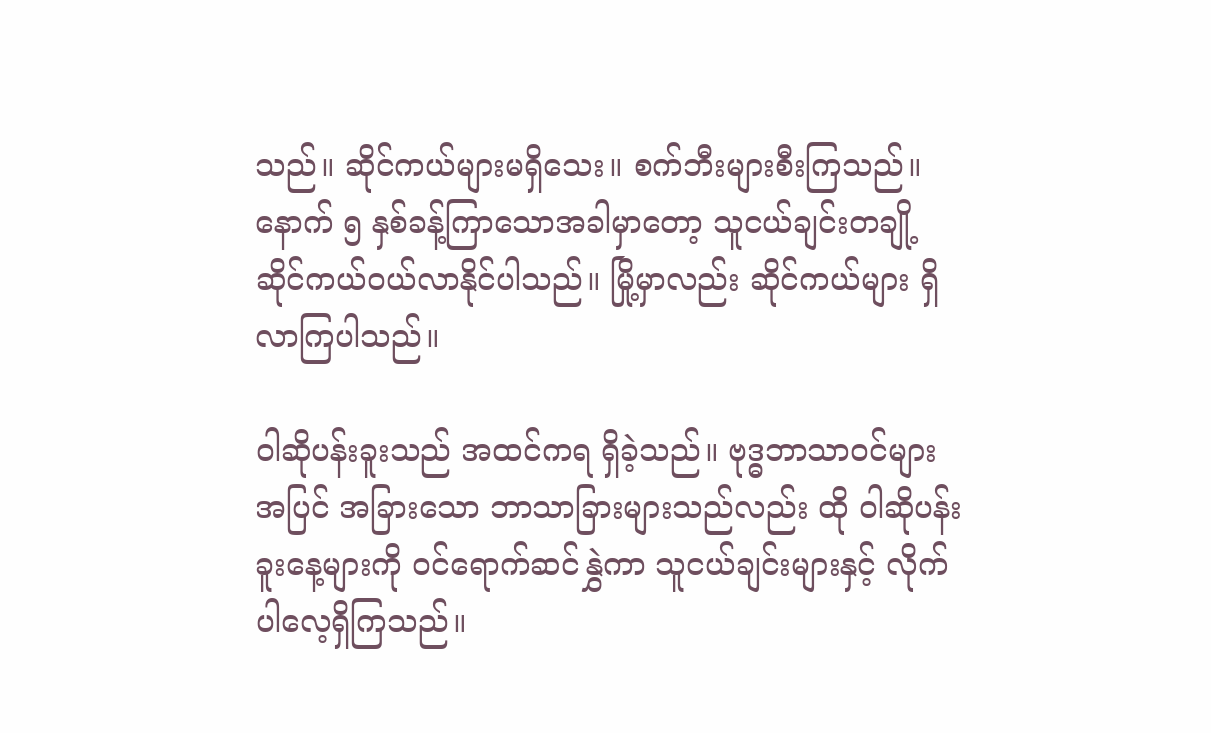သည်။ ဆိုင်ကယ်များမရှိသေး။ စက်ဘီးများစီးကြသည်။ နောက် ၅ နှစ်ခန့်ကြာသောအခါမှာတော့ သူငယ်ချင်းတချို့ ဆိုင်ကယ်ဝယ်လာနိုင်ပါသည်။ မြို့မှာလည်း ဆိုင်ကယ်များ ရှိလာကြပါသည်။

ဝါဆိုပန်းခူးသည် အထင်ကရ ရှိခဲ့သည်။ ဗုဒ္ဓဘာသာဝင်များအပြင် အခြားသော ဘာသာခြားများသည်လည်း ထို ဝါဆိုပန်းခူးနေ့များကို ဝင်ရောက်ဆင်နွှဲကာ သူငယ်ချင်းများနှင့် လိုက်ပါလေ့ရှိကြသည်။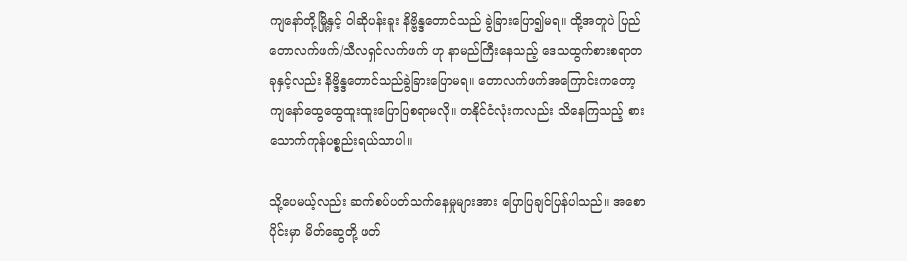ကျနော်တို့မြို့နှင့် ဝါဆိုပန်းခူး နိဗ္ဗိန္ဒတောင်သည် ခွဲခြားပြော၍မရ။ ထို့အတူပဲ ပြည်တောလက်ဖက်/သီလရှင်လက်ဖက် ဟု နာမည်ကြီးနေသည့် ဒေသထွက်စားစရာတခုနှင့်လည်း နိဗ္ဒိန္ဒတောင်သည်ခွဲခြားပြောမရ။ တောလက်ဖက်အကြောင်းကတော့ ကျနော်ထွေထွေထူးထူးပြောပြစရာမလို။ တနိုင်ငံလုံးကလည်း သိနေကြသည့် စားသောက်ကုန်ပစ္စည်းရယ်သာပါ။

သို့ပေမယ့်လည်း ဆက်စပ်ပတ်သက်နေမှုများအား ပြောပြချင်ပြန်ပါသည်။ အစောပိုင်းမှာ မိတ်ဆွေတို့ ဖတ်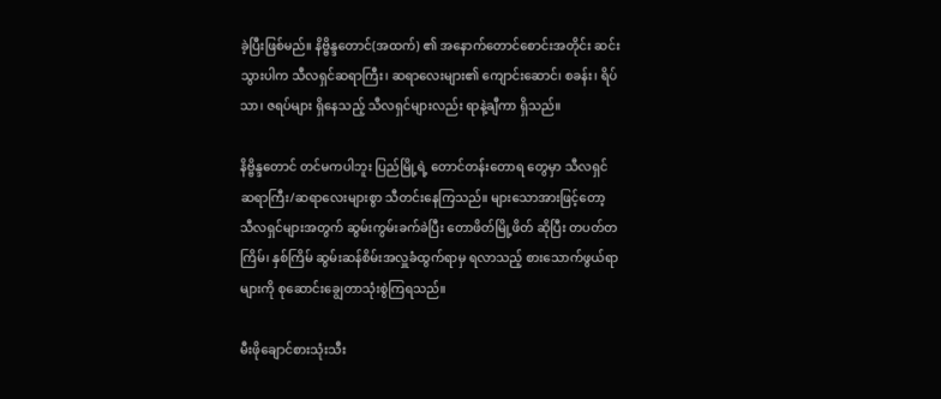ခဲ့ပြီးဖြစ်မည်။ နိဗ္ဗိန္ဒတောင်(အထက်) ၏ အနောက်တောင်စောင်းအတိုင်း ဆင်းသွားပါက သီလရှင်ဆရာကြီး၊ ဆရာလေးများ၏ ကျောင်းဆောင်၊ စခန်း၊ ရိပ်သာ၊ ဇရပ်များ ရှိနေသည့် သီလရှင်များလည်း ရာနဲ့ချီကာ ရှိသည်။

နိဗ္ဗိန္ဒတောင် တင်မကပါဘူး ပြည်မြို့ရဲ့ တောင်တန်းတောရ တွေမှာ သီလရှင် ဆရာကြီး/ဆရာလေးများစွာ သီတင်းနေကြသည်။ များသောအားဖြင့်တော့ သီလရှင်များအတွက် ဆွမ်းကွမ်းခက်ခဲပြီး တောဖိတ်မြို့ဖိတ် ဆိုပြီး တပတ်တကြိမ်၊ နှစ်ကြိမ် ဆွမ်းဆန်စိမ်းအလှူခံထွက်ရာမှ ရလာသည့် စားသောက်ဖွယ်ရာများကို စုဆောင်းချွေတာသုံးစွဲကြရသည်။

မီးဖိုချောင်စားသုံးသီး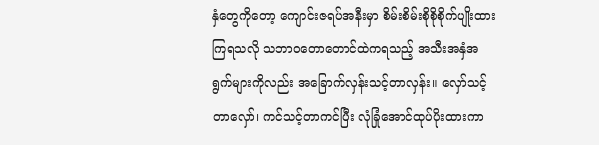နှံတွေကိုတော့ ကျောင်းဇရပ်အနီးမှာ စိမ်းစိမ်းစိုစိုစိုက်ပျိုးထားကြရသလို သဘာဝတောတောင်ထဲကရသည့် အသီးအနှံအရွက်များကိုလည်း အခြောက်လှန်းသင့်တာလှန်း။ လှော်သင့်တာလှော်၊ ကင်သင့်တာကင်ပြီး လုံခြုံအောင်ထုပ်ပိုးထားကာ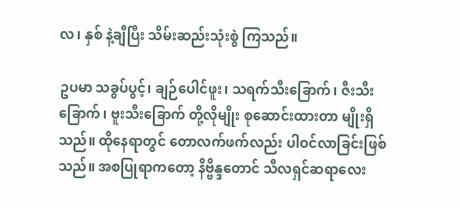လ၊ နှစ် နဲ့ချီပြီး သိမ်းဆည်းသုံးစွဲ ကြသည်။

ဥပမာ သခွပ်ပွင့်၊ ချဉ်ပေါင်ဖူး၊ သရက်သီးခြောက်၊ ဇီးသီးခြောက်၊ ဗူးသီးခြောက် တို့လိုမျိုး စုဆောင်းထားတာ မျိုးရှိသည်။ ထိုနေရာတွင် တောလက်ဖက်လည်း ပါဝင်လာခြင်းဖြစ်သည်။ အစပြုရာကတော့ နိဗ္ဗိန္ဒတောင် သီလရှင်ဆရာလေး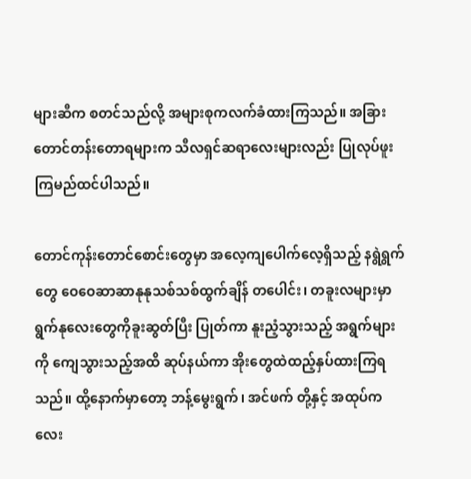များဆီက စတင်သည်လို့ အများစုကလက်ခံထားကြသည်။ အခြားတောင်တန်းတောရများက သီလရှင်ဆရာလေးများလည်း ပြုလုပ်ဖူးကြမည်ထင်ပါသည်။

တောင်ကုန်းတောင်စောင်းတွေမှာ အလေ့ကျပေါက်လေ့ရှိသည့် နရွဲရွက်တွေ ဝေဝေဆာဆာနုနုသစ်သစ်ထွက်ချိန် တပေါင်း၊ တခူးလများမှာ ရွက်နုလေးတွေကိုခူးဆွတ်ပြီး ပြုတ်ကာ နူးညံ့သွားသည့် အရွက်များကို ကျေသွားသည့်အထိ ဆုပ်နယ်ကာ အိုးတွေထဲထည့်နှပ်ထားကြရသည်။ ထို့နောက်မှာတော့ ဘန့်မွေးရွက်၊ အင်ဖက် တို့နှင့် အထုပ်ကလေး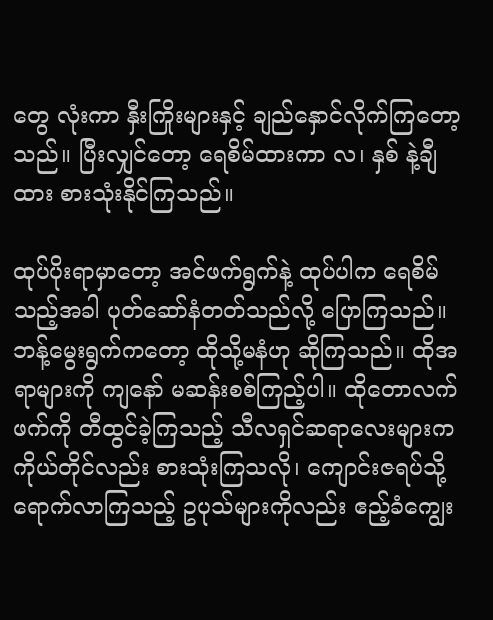တွေ လုံးကာ နှီးကြိုးများနှင့် ချည်နှောင်လိုက်ကြတော့သည်။ ပြီးလျှင်တော့ ရေစိမ်ထားကာ လ၊ နှစ် နဲ့ချီထား စားသုံးနိုင်ကြသည်။

ထုပ်ပိုးရာမှာတော့ အင်ဖက်ရွက်နဲ့ ထုပ်ပါက ရေစိမ်သည့်အခါ ပုတ်ဆော်နံတတ်သည်လို့ ပြောကြသည်။ ဘန့်မွေးရွက်ကတော့ ထိုသို့မနံဟု ဆိုကြသည်။ ထိုအရာများကို ကျနော် မဆန်းစစ်ကြည့်ပါ။ ထိုတောလက်ဖက်ကို တီထွင်ခဲ့ကြသည့် သီလရှင်ဆရာလေးများက ကိုယ်တိုင်လည်း စားသုံးကြသလို၊ ကျောင်းဇရပ်သို့ ရောက်လာကြသည့် ဥပုသ်များကိုလည်း ဧည့်ခံကျွေး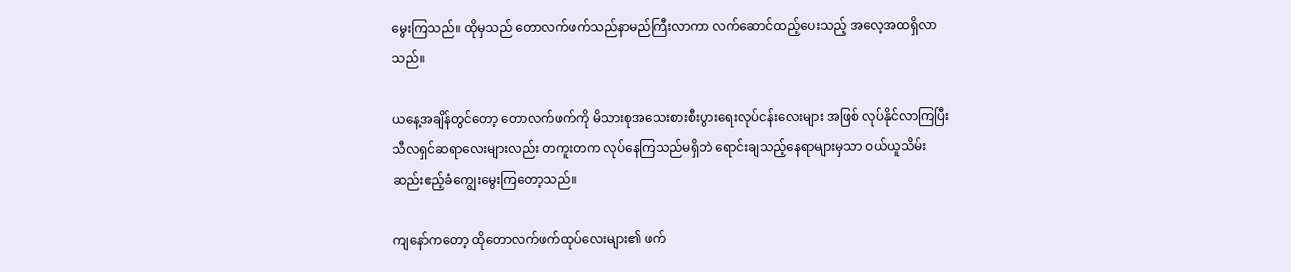မွေးကြသည်။ ထိုမှသည် တောလက်ဖက်သည်နာမည်ကြီးလာကာ လက်ဆောင်ထည့်ပေးသည့် အလေ့အထရှိလာသည်။

ယနေ့အချိန်တွင်တော့ တောလက်ဖက်ကို မိသားစုအသေးစားစီးပွားရေးလုပ်ငန်းလေးများ အဖြစ် လုပ်နိုင်လာကြပြီး သီလရှင်ဆရာလေးများလည်း တကူးတက လုပ်နေကြသည်မရှိဘဲ ရောင်းချသည့်နေရာများမှသာ ဝယ်ယူသိမ်းဆည်းဧည့်ခံကျွေးမွေးကြတော့သည်။

ကျနော်ကတော့ ထိုတောလက်ဖက်ထုပ်လေးများ၏ ဖက်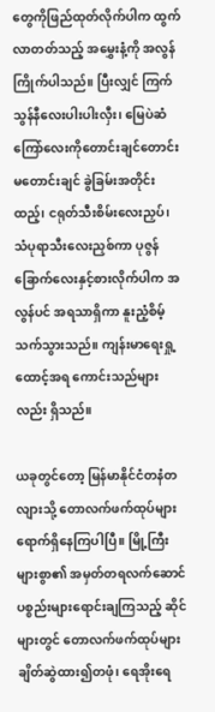တွေကိုဖြည်ထုတ်လိုက်ပါက ထွက်လာတတ်သည့် အမွှေးနံ့ကို အလွန်ကြိုက်ပါသည်။ ပြီးလျှင် ကြက်သွန်နီလေးပါးပါးလှီး၊ မြေပဲဆံကြော်လေးကိုတောင်းချင်တောင်း မတောင်းချင် ခွဲခြမ်းအတိုင်းထည့်၊ ငရုတ်သီးစိမ်းလေးညှပ်၊ သံပုရာသီးလေးညှစ်ကာ ပုဇွန်ခြောက်လေးနှင့်စားလိုက်ပါက အလွန်ပင် အရသာရှိကာ နူးညံ့စိမ့်သက်သွားသည်။ ကျန်းမာရေးရှု့ထောင့်အရ ကောင်းသည်များလည်း ရှိသည်။

ယခုတွင်တော့ မြန်မာနိုင်ငံတနံတလျားသို့ တောလက်ဖက်ထုပ်များ ရောက်ရှိနေကြပါပြီ။ မြို့ကြီးများစွာ၏ အမှတ်တရလက်ဆောင်ပစ္စည်းများရောင်းချကြသည့် ဆိုင်များတွင် တောလက်ဖက်ထုပ်များ ချိတ်ဆွဲထား၍တဖုံ၊ ရေအိုးရေ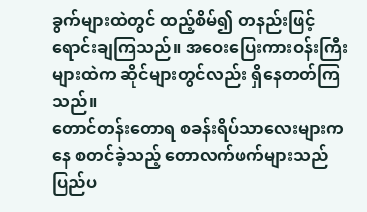ခွက်များထဲတွင် ထည့်စိမ်၍ တနည်းဖြင့်ရောင်းချကြသည်။ အဝေးပြေးကားဝန်းကြီးများထဲက ဆိုင်များတွင်လည်း ရှိနေတတ်ကြသည်။
တောင်တန်းတောရ စခန်းရိပ်သာလေးများကနေ စတင်ခဲ့သည့် တောလက်ဖက်များသည် ပြည်ပ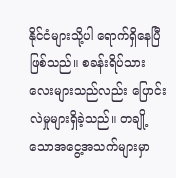နိုင်ငံများသို့ပါ ရောက်ရှိနေပြီဖြစ်သည်။ စခန်းရိပ်သားလေးများသည်လည်း ပြောင်းလဲမှုများရှိခဲ့သည်။ တချို့သောအငွေ့အသက်များမှာ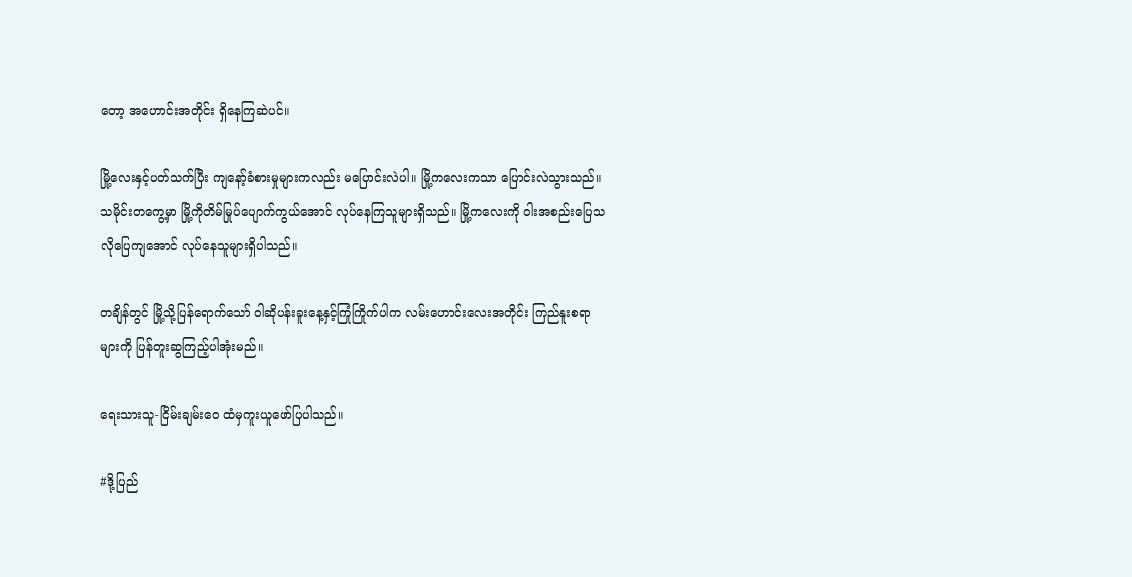တော့ အဟောင်းအတိုင်း ရှိနေကြဆဲပင်။

မြို့လေးနှင့်ပတ်သက်ပြီး ကျနော့်ခံစားမှုများကလည်း မပြောင်းလဲပါ။ မြို့ကလေးကသာ ပြောင်းလဲသွားသည်။ သမိုင်းတကွေ့မှာ မြို့ကိုတိမ်မြုပ်ပျောက်ကွယ်အောင် လုပ်နေကြသူများရှိသည်။ မြို့ကလေးကို ဝါးအစည်းပြေသလိုပြေကျအောင် လုပ်နေသူများရှိပါသည်။

တချိန်တွင် မြို့သို့ပြန်ရောက်သော် ဝါဆိုပန်းခူးနေ့နှင့်ကြုံကြိုက်ပါက လမ်းဟောင်းလေးအတိုင်း ကြည်နူးစရာများကို ပြန်တူးဆွကြည့်ပါအုံးမည်။

ရေးသားသူ-ငြိမ်းချမ်းဝေ ထံမှကူးယူဖော်ပြပါသည်။

#ဒို့ပြည်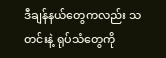ဒီချန်နယ်တွေကလည်း သတင်းနဲ့ ရုပ်သံတွေကို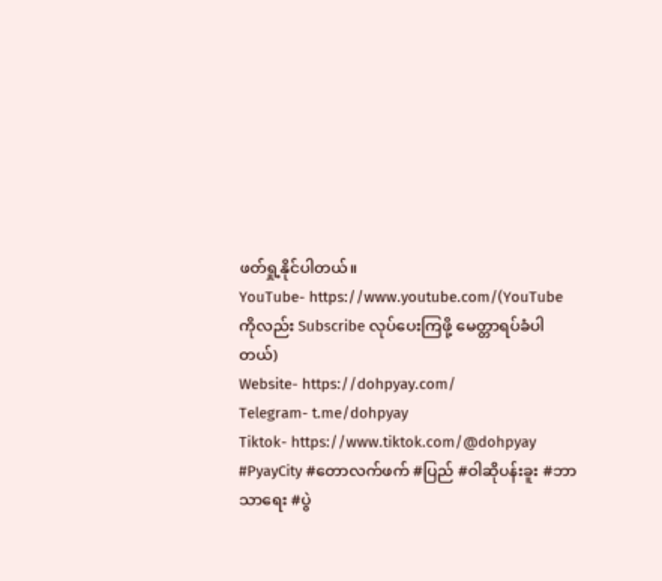ဖတ်ရှု့နိုင်ပါတယ်။
YouTube- https://www.youtube.com/(YouTube ကိုလည်း Subscribe လုပ်ပေးကြဖို့ မေတ္တာရပ်ခံပါတယ်)
Website- https://dohpyay.com/
Telegram- t.me/dohpyay
Tiktok- https://www.tiktok.com/@dohpyay
#PyayCity #တောလက်ဖက် #ပြည် #ဝါဆိုပန်းခူး #ဘာသာရေး #ပွဲ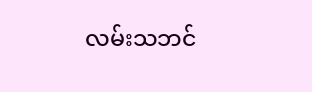လမ်းသဘင်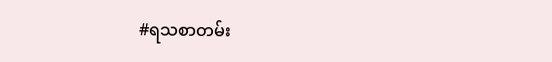#ရသစာတမ်း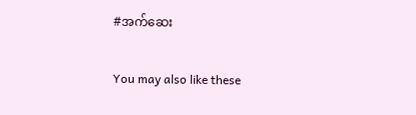#အက်ဆေး

You may also like these